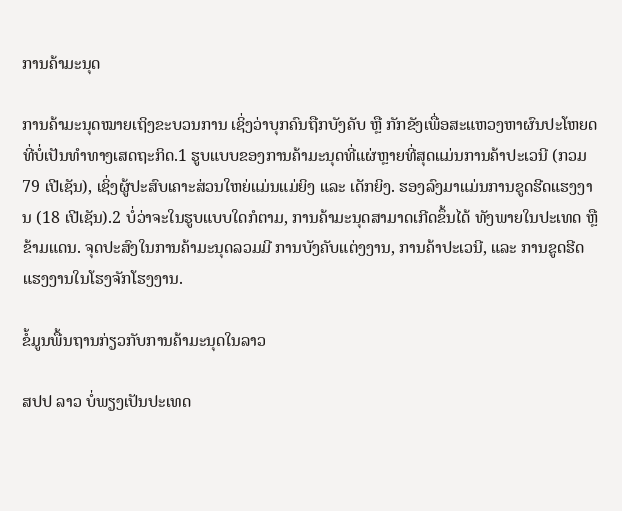ການຄ້າມະນຸດ

ການຄ້າມະນຸດໝາຍເຖິງຂະບວນການ ເຊິ່ງວ່າບຸກຄົນຖືກບັງຄັບ ຫຼື ກັກຂັງເພື່ອສະແຫວງຫາຜົນປະໂຫຍດທີ່ບໍ່ເປັນທຳທາງເສດຖະກິດ.1 ຮູບແບບຂອງການຄ້າມະນຸດທີ່ແຜ່ຫຼາຍທີ່ສຸດແມ່ນການຄ້າປະເວນີ (ກວມ 79 ເປີເຊັນ), ເຊິ່ງຜູ້ປະສົບເຄາະສ່ວນໃຫຍ່ແມ່ນແມ່ຍິງ ແລະ ເດັກຍິງ. ຮອງລົງມາແມ່ນການຂູດຮີດແຮງງານ (18 ເປີເຊັນ).2 ບໍ່ວ່າຈະໃນຮູບແບບໃດກໍຕາມ, ການຄ້າມະນຸດສາມາດເກີດຂຶ້ນໄດ້ ທັງພາຍໃນປະເທດ ຫຼື ຂ້າມແດນ. ຈຸດປະສົງໃນການຄ້າມະນຸດລວມມີ ການບັງຄັບແຕ່ງງານ, ການຄ້າປະເວນີ, ແລະ ການຂູດຮີດແຮງງານໃນໂຮງຈັກໂຮງງານ.

ຂໍ້ມູນພື້ນຖານກ່ຽວກັບການຄ້າມະນຸດໃນລາວ

ສປປ ລາວ ບໍ່ພຽງເປັນປະເທດ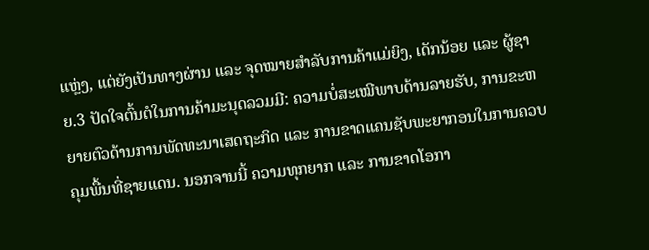ແຫຼ່ງ, ແຕ່ຍັງເປັນທາງຜ່ານ ແລະ ຈຸດໝາຍສຳລັບການຄ້າແມ່ຍິງ, ເດັກນ້ອຍ ແລະ ຜູ້ຊາຍ.3 ປັດໃຈຕົ້ນຕໍໃນການຄ້າມະນຸດລວມມີ: ຄວາມບໍ່ສະເໝີພາບດ້ານລາຍຮັບ, ການຂະຫຍາຍຕົວດ້ານການພັດທະນາເສດຖະກິດ ແລະ ການຂາດແຄນຊັບພະຍາກອນໃນການຄວບຄຸມພື້ນທີ່ຊາຍແດນ. ນອກຈານນີ້ ຄວາມທຸກຍາກ ແລະ ການຂາດໂອກາ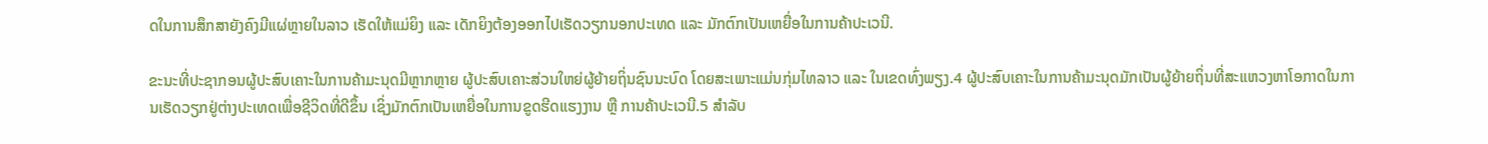ດໃນການສຶກສາຍັງຄົງມີແຜ່ຫຼາຍໃນລາວ ເຮັດໃຫ້ແມ່ຍິງ ແລະ ເດັກຍິງຕ້ອງອອກໄປເຮັດວຽກນອກປະເທດ ແລະ ມັກຕົກເປັນເຫຍື່ອໃນການຄ້າປະເວນີ.

ຂະນະທີ່ປະຊາກອນຜູ້ປະສົບເຄາະໃນການຄ້າມະນຸດມີຫຼາກຫຼາຍ ຜູ້ປະສົບເຄາະສ່ວນໃຫຍ່ຜູ້ຍ້າຍຖິ່ນຊົນນະບົດ ໂດຍສະເພາະແມ່ນກຸ່ມໄທລາວ ແລະ ໃນເຂດທົ່ງພຽງ.4 ຜູ້ປະສົບເຄາະໃນການຄ້າມະນຸດມັກເປັນຜູ້ຍ້າຍຖິ່ນທີ່ສະແຫວງຫາໂອກາດໃນການເຮັດວຽກຢູ່ຕ່າງປະເທດເພື່ອຊີວິດທີ່ດີຂຶ້ນ ເຊິ່ງມັກຕົກເປັນເຫຍື່ອໃນການຂູດຮີດແຮງງານ ຫຼື ການຄ້າປະເວນີ.5 ສຳລັບ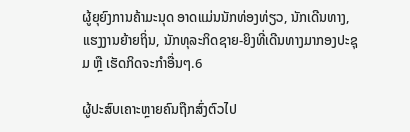ຜູ້ຍຸຍົງການຄ້າມະນຸດ ອາດແມ່ນນັກທ່ອງທ່ຽວ, ນັກເດີນທາງ, ແຮງງານຍ້າຍຖິ່ນ, ນັກທຸລະກິດຊາຍ-ຍິງທີ່ເດີນທາງມາກອງປະຊຸມ ຫຼື ເຮັດກິດຈະກຳອື່ນໆ.6

ຜູ້ປະສົບເຄາະຫຼາຍຄົນຖືກສົ່ງຕົວໄປ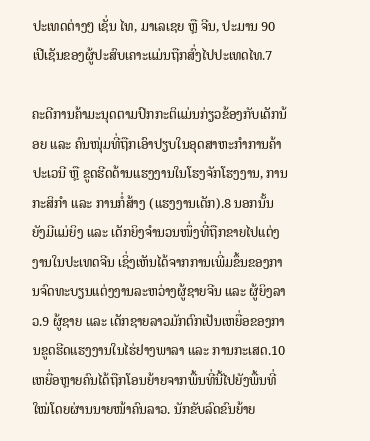ປະເທດຕ່າງໆ ເຊັ່ນ ໄທ, ມາເລເຊຍ ຫຼື ຈີນ, ປະມານ 90 ເປີເຊັນຂອງຜູ້ປະສົບເຄາະແມ່ນຖືກສົ່ງໄປປະເທດໄທ.7

ຄະດີການຄ້າມະນຸດຕາມປົກກະຕິແມ່ນກ່ຽວຂ້ອງກັບເດັກນ້ອຍ ແລະ ຄົນໜຸ່ມທີ່ຖືກເອົາປຽບໃນອຸດສາຫະກຳການຄ້າປະເວນີ ຫຼື ຂູດຮີດດ້ານແຮງງານໃນໂຮງຈັກໂຮງງານ, ການກະສິກຳ ແລະ ການກໍ່ສ້າງ (ແຮງງານເດັກ).8 ນອກນັ້ນ ຍັງມີແມ່ຍິງ ແລະ ເດັກຍິງຈຳນວນໜຶ່ງທີ່ຖືກຂາຍໄປແຕ່ງງານໃນປະເທດຈີນ ເຊິ່ງເຫັນໄດ້ຈາກການເພີ່ມຂຶ້ນຂອງການຈົດທະບຽນແຕ່ງງານລະຫວ່າງຜູ້ຊາຍຈີນ ແລະ ຜູ້ຍິງລາວ.9 ຜູ້ຊາຍ ແລະ ເດັກຊາຍລາວມັກຕົກເປັນເຫຍື່ອຂອງການຂູດຮີດແຮງງານໃນໄຮ່ຢາງພາລາ ແລະ ການກະເສດ.10 ເຫຍື່ອຫຼາຍຄົນໄດ້ຖືກໂອນຍ້າຍຈາກພື້ນທີ່ນີ້ໄປຍັງພື້ນທີ່ໃໝ່ໂດຍຜ່ານນາຍໜ້າຄົນລາວ. ນັກຂັບລົດຂົນຍ້າຍ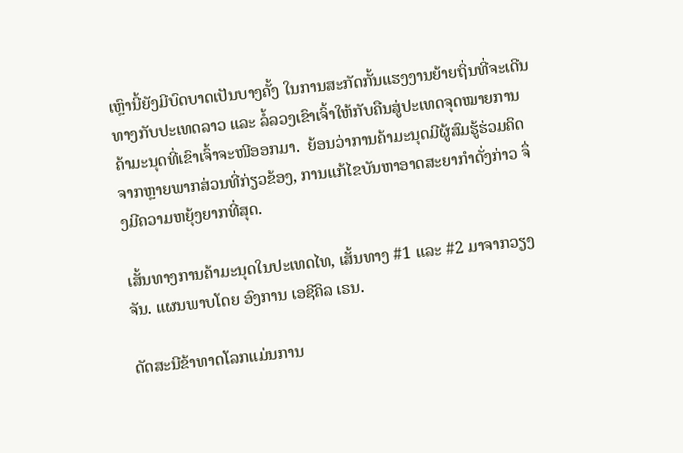ເຫຼົານີ້ຍັງມີບົດບາດເປັນບາງຄັ້ງ ໃນການສະກັດກັ້ນແຮງງານຍ້າຍຖິ່ນທີ່ຈະເດີນທາງກັບປະເທດລາວ ແລະ ລໍ້ລວງເຂົາເຈົ້າໃຫ້ກັບຄືນສູ່ປະເທດຈຸດໝາຍການຄ້າມະນຸດທີ່ເຂົາເຈົ້າຈະໜີອອກມາ.  ຍ້ອນວ່າການຄ້າມະນຸດມີຜູ້ສົມຮູ້ຮ່ວມຄິດຈາກຫຼາຍພາກສ່ວນທີ່ກ່ຽວຂ້ອງ, ການແກ້ໄຂບັນຫາອາດສະຍາກຳດັ່ງກ່າວ ຈຶ່ງມີຄວາມຫຍຸ້ງຍາກທີ່ສຸດ.

ເສັ້ນທາງການຄ້າມະນຸດໃນປະເທດໄທ, ເສັ້ນທາງ #1 ແລະ #2 ມາຈາກວຽງຈັນ. ແຜນພາບໂດຍ ອົງການ ເອຊີຄິລ ເຣນ.

ດັດສະນີຂ້າທາດໂລກແມ່ນການ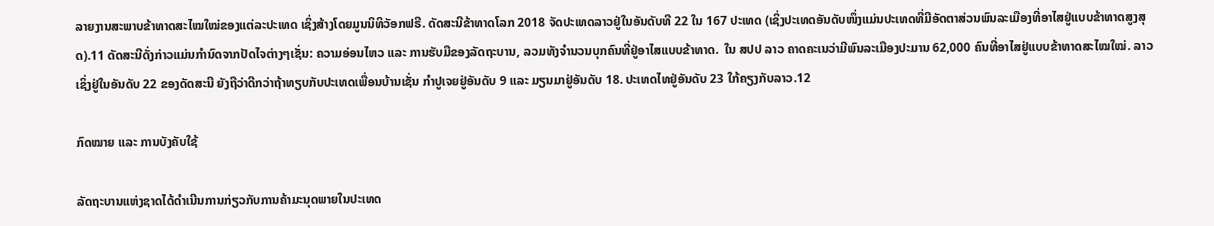ລາຍງານສະພາບຂ້າທາດສະໄໝໃໝ່ຂອງແຕ່ລະປະເທດ ເຊິ່ງສ້າງໂດຍມູນນິທິວັອກຟຣີ. ດັດສະນີຂ້າທາດໂລກ 2018 ຈັດປະເທດລາວຢູ່ໃນອັນດັບທີ 22 ໃນ 167 ປະເທດ (ເຊິ່ງປະເທດອັນດັບໜຶ່ງແມ່ນປະເທດທີ່ມີອັດຕາສ່ວນພົນລະເມືອງທີ່ອາໄສຢູ່ແບບຂ້າທາດສູງສຸດ).11 ດັດສະນີດັ່ງກ່າວແມ່ນກຳນົດຈາກປັດໄຈຕ່າງໆເຊັ່ນ: ຄວາມອ່ອນໄຫວ ແລະ ການຮັບມືຂອງລັດຖະບານ, ລວມທັງຈຳນວນບຸກຄົນທີ່ຢູ່ອາໄສແບບຂ້າທາດ.  ໃນ ສປປ ລາວ ຄາດຄະເນວ່າມີພົນລະເມືອງປະມານ 62,000 ຄົນທີ່ອາໄສຢູ່ແບບຂ້າທາດສະໄໝໃໝ່. ລາວເຊິ່ງຢູ່ໃນອັນດັບ 22 ຂອງດັດສະນີ ຍັງຖືວ່າດີກວ່າຖ້າທຽບກັບປະເທດເພື່ອນບ້ານເຊັ່ນ ກຳປູເຈຍຢູ່ອັນດັບ 9 ແລະ ມຽນມາຢູ່ອັນດັບ 18. ປະເທດໄທຢູ່ອັນດັບ 23 ໃກ້ຄຽງກັບລາວ.12

ກົດໝາຍ ແລະ ການບັງຄັບໃຊ້

ລັດຖະບານແຫ່ງຊາດໄດ້ດຳເນີນການກ່ຽວກັບການຄ້າມະນຸດພາຍໃນປະເທດ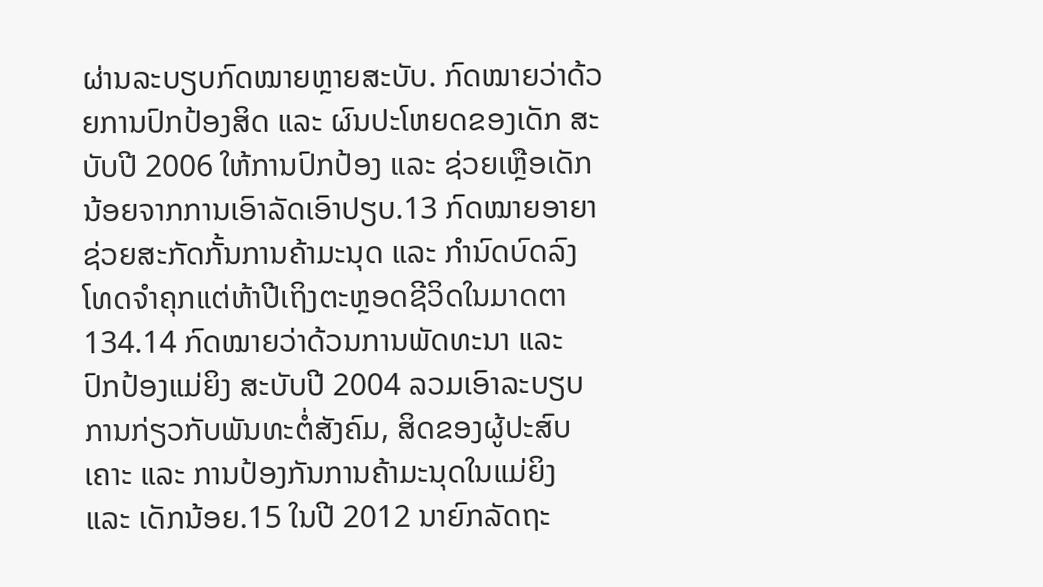ຜ່ານລະບຽບກົດໝາຍຫຼາຍສະບັບ. ກົດໝາຍວ່າດ້ວຍການປົກປ້ອງສິດ ແລະ ຜົນປະໂຫຍດຂອງເດັກ ສະບັບປີ 2006 ໃຫ້ການປົກປ້ອງ ແລະ ຊ່ວຍເຫຼືອເດັກນ້ອຍຈາກການເອົາລັດເອົາປຽບ.13 ກົດໝາຍອາຍາ ຊ່ວຍສະກັດກັ້ນການຄ້າມະນຸດ ແລະ ກຳນົດບົດລົງໂທດຈຳຄຸກແຕ່ຫ້າປີເຖິງຕະຫຼອດຊີວິດໃນມາດຕາ 134.14 ກົດໝາຍວ່າດ້ວນການພັດທະນາ ແລະ ປົກປ້ອງແມ່ຍິງ ສະບັບປີ 2004 ລວມເອົາລະບຽບການກ່ຽວກັບພັນທະຕໍ່ສັງຄົມ, ສິດຂອງຜູ້ປະສົບເຄາະ ແລະ ການປ້ອງກັນການຄ້າມະນຸດໃນແມ່ຍິງ ແລະ ເດັກນ້ອຍ.15 ໃນປີ 2012 ນາຍົກລັດຖະ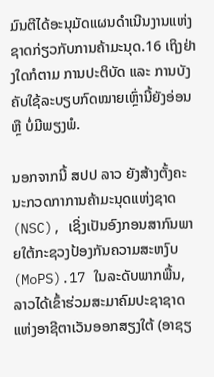ມົນຕີໄດ້ອະນຸມັດແຜນດຳເນີນງານແຫ່ງຊາດກ່ຽວກັບການຄ້າມະນຸດ.16 ເຖິງຢ່າງໃດກໍຕາມ ການປະຕິບັດ ແລະ ການບັງຄັບໃຊ້ລະບຽບກົດໝາຍເຫຼົ່ານີ້ຍັງອ່ອນ ຫຼື ບໍ່ມີພຽງພໍ.

ນອກຈາກນີ້ ສປປ ລາວ ຍັງສ້າງຕັ້ງຄະນະກວດກາການຄ້າມະນຸດແຫ່ງຊາດ (NSC), ເຊິ່ງເປັນອົງກອນສາກົນພາຍໃຕ້ກະຊວງປ້ອງກັນຄວາມສະຫງົບ (MoPS).17 ໃນລະດັບພາກພື້ນ, ລາວໄດ້ເຂົ້າຮ່ວມສະມາຄົມປະຊາຊາດແຫ່ງອາຊີຕາເວັນອອກສຽງໃຕ້ (ອາຊຽ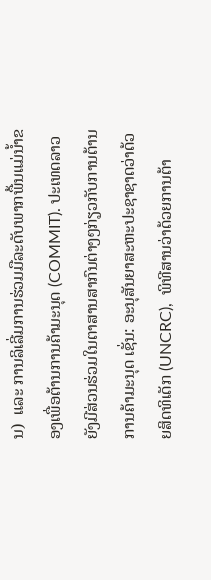ນ)  ແລະ ການລິເລີ່ມການຮ່ວມມືລະດັບພາກພື້ນແມ່ນ້ຳຂອງເພື່ອຕ້ານການຄ້າມະນຸດ (COMMIT). ປະເທດລາວຍັງມີສ່ວນຮ່ວມໃນຕາສານສາກົນຕ່າງໆກ່ຽວກັບການຕ້ານການຄ້າມະນຸດ ເຊັ່ນ: ອະນຸສັນຍາສະຫະປະຊາຊາດວ່າດ້ວຍສິດທິເດັກ (UNCRC),  ພິທີສານວ່າດ້ວຍການຕ້າ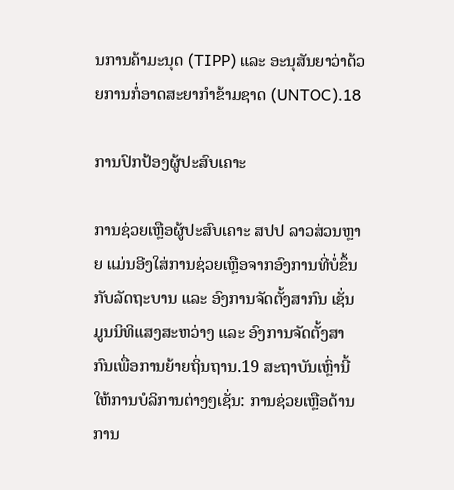ນການຄ້າມະນຸດ (TIPP) ແລະ ອະນຸສັນຍາວ່າດ້ວຍການກໍ່ອາດສະຍາກຳຂ້າມຊາດ (UNTOC).18

ການປົກປ້ອງຜູ້ປະສົບເຄາະ

ການຊ່ວຍເຫຼືອຜູ້ປະສົບເຄາະ ສປປ ລາວສ່ວນຫຼາຍ ແມ່ນອີງໃສ່ການຊ່ວຍເຫຼືອຈາກອົງການທີ່ບໍ່ຂຶ້ນກັບລັດຖະບານ ແລະ ອົງການຈັດຕັ້ງສາກົນ ເຊັ່ນ ມູນນິທິແສງສະຫວ່າງ ແລະ ອົງການຈັດຕັ້ງສາກົນເພື່ອການຍ້າຍຖິ່ນຖານ.19 ສະຖາບັນເຫຼົ່ານີ້ໃຫ້ການບໍລິການຕ່າງໆເຊັ່ນ: ການຊ່ວຍເຫຼືອດ້ານການ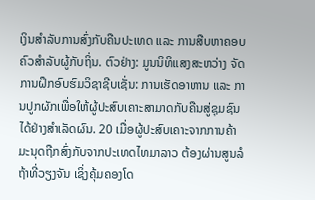ເງິນສຳລັບການສົ່ງກັບຄືນປະເທດ ແລະ ການສືບຫາຄອບຄົວສຳລັບຜູ້ກັບຖິ່ນ. ຕົວຢ່າງ: ມູນນິທິແສງສະຫວ່າງ ຈັດການຝຶກອົບຮົມວິຊາຊີບເຊັ່ນ: ການເຮັດອາຫານ ແລະ ການປູກຜັກເພື່ອໃຫ້ຜູ້ປະສົບເຄາະສາມາດກັບຄືນສູ່ຊຸມຊົນໄດ້ຢ່າງສຳເລັດຜົນ. 20 ເມື່ອຜູ້ປະສົບເຄາະຈາກການຄ້າມະນຸດຖືກສົ່ງກັບຈາກປະເທດໄທມາລາວ ຕ້ອງຜ່ານສູນລໍຖ້າທີ່ວຽງຈັນ ເຊິ່ງຄຸ້ມຄອງໂດ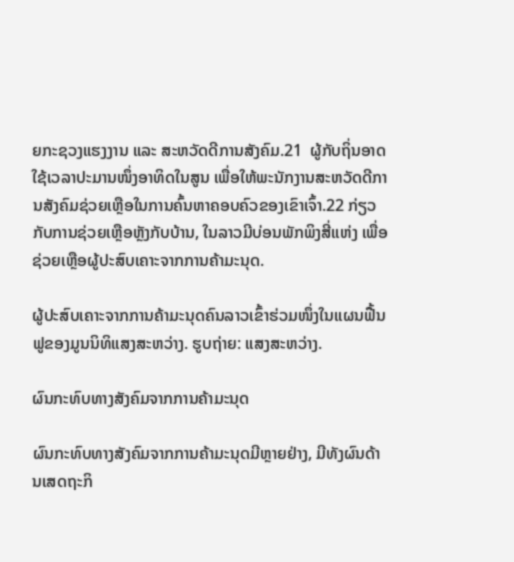ຍກະຊວງແຮງງານ ແລະ ສະຫວັດດີການສັງຄົມ.21  ຜູ້ກັບຖິ່ນອາດໃຊ້ເວລາປະມານໜຶ່ງອາທິດໃນສູນ ເພື່ອໃຫ້ພະນັກງານສະຫວັດດີການສັງຄົມຊ່ວຍເຫຼືອໃນການຄົ້ນຫາຄອບຄົວຂອງເຂົາເຈົ້າ.22 ກ່ຽວກັບການຊ່ວຍເຫຼືອຫຼັງກັບບ້ານ, ໃນລາວມີບ່ອນພັກພິງສີ່ແຫ່ງ ເພື່ອຊ່ວຍເຫຼືອຜູ້ປະສົບເຄາະຈາກການຄ້າມະນຸດ.

ຜູ້ປະສົບເຄາະຈາກການຄ້າມະນຸດຄົນລາວເຂົ້າຮ່ວມໜຶ່ງໃນແຜນຟື້ນຟູຂອງມູນນິທິແສງສະຫວ່າງ. ຮູບຖ່າຍ: ແສງສະຫວ່າງ.

ຜົນກະທົບທາງສັງຄົມຈາກການຄ້າມະນຸດ

ຜົນກະທົບທາງສັງຄົມຈາກການຄ້າມະນຸດມີຫຼາຍຢ່າງ, ມີທັງຜົນດ້ານເສດຖະກິ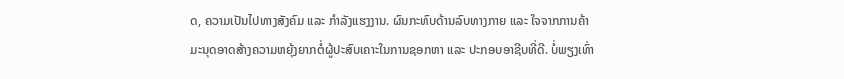ດ, ຄວາມເປັນໄປທາງສັງຄົມ ແລະ ກຳລັງແຮງງານ. ຜົນກະທົບດ້ານລົບທາງກາຍ ແລະ ໃຈຈາກການຄ້າມະນຸດອາດສ້າງຄວາມຫຍຸ້ງຍາກຕໍ່ຜູ້ປະສົບເຄາະໃນການຊອກຫາ ແລະ ປະກອບອາຊີບທີ່ດີ. ບໍ່ພຽງເທົ່າ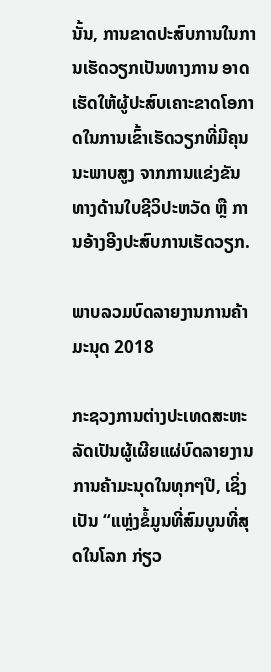ນັ້ນ, ການຂາດປະສົບການໃນການເຮັດວຽກເປັນທາງການ ອາດເຮັດໃຫ້ຜູ້ປະສົບເຄາະຂາດໂອກາດໃນການເຂົ້າເຮັດວຽກທີ່ມີຄຸນນະພາບສູງ ຈາກການແຂ່ງຂັນທາງດ້ານໃບຊີວິປະຫວັດ ຫຼື ການອ້າງອີງປະສົບການເຮັດວຽກ.

ພາບລວມບົດລາຍງານການຄ້າມະນຸດ 2018

ກະຊວງການຕ່າງປະເທດສະຫະລັດເປັນຜູ້ເຜີຍແຜ່ບົດລາຍງານການຄ້າມະນຸດໃນທຸກໆປີ, ເຊິ່ງເປັນ “ແຫຼ່ງຂໍ້ມູນທີ່ສົມບູນທີ່ສຸດໃນໂລກ ກ່ຽວ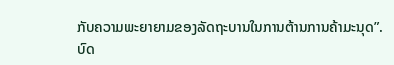ກັບຄວາມພະຍາຍາມຂອງລັດຖະບານໃນການຕ້ານການຄ້າມະນຸດ”. ບົດ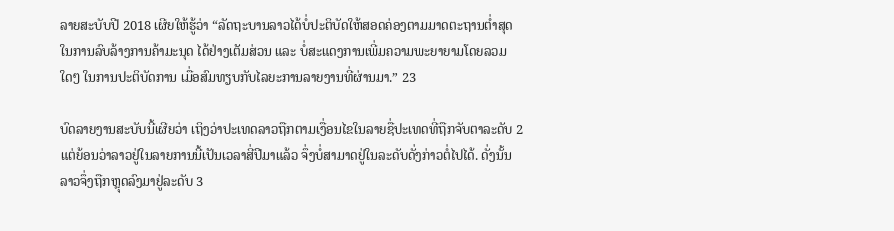ລາຍສະບັບປີ 2018 ເຜີຍໃຫ້ຮູ້ວ່າ “ລັດຖະບານລາວໄດ້ບໍ່ປະຕິບັດໃຫ້ສອດຄ່ອງຕາມມາດຕະຖານຕ່ຳສຸດໃນການລົບລ້າງການຄ້າມະນຸດ ໄດ້ຢ່າງເຕັມສ່ວນ ແລະ ບໍ່ສະແດງການເພີ່ມຄວາມພະຍາຍາມໂດຍລວມໃດໆ ໃນການປະຕິບັດການ ເມື່ອສົມທຽບກັບໄລຍະການລາຍງານທີ່ຜ່ານມາ.” 23

ບົດລາຍງານສະບັບນີ້ເຜີຍວ່າ ເຖິງວ່າປະເທດລາວຖືກຕາມເງື່ອນໄຂໃນລາຍຊື່ປະເທດທີ່ຖືກຈັບຕາລະດັບ 2 ແຕ່ຍ້ອນວ່າລາວຢູ່ໃນລາຍການນີ້ເປັນເວລາສີ່ປີມາແລ້ວ ຈຶ່ງບໍ່ສາມາດຢູ່ໃນລະດັບດັ່ງກ່າວຕໍ່ໄປໄດ້. ດັ່ງນັ້ນ ລາວຈຶ່ງຖືກຫຼຸດລົງມາຢູ່ລະດັບ 3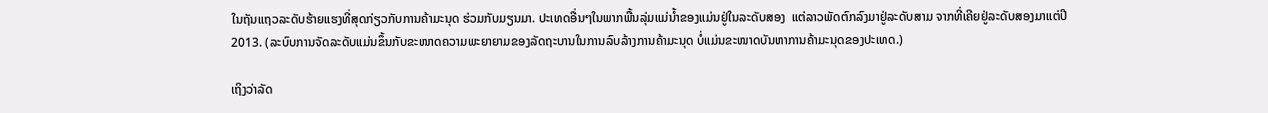ໃນຖັນແຖວລະດັບຮ້າຍແຮງທີ່ສຸດກ່ຽວກັບການຄ້າມະນຸດ ຮ່ວມກັບມຽນມາ. ປະເທດອື່ນໆໃນພາກພື້ນລຸ່ມແມ່ນ້ຳຂອງແມ່ນຢູ່ໃນລະດັບສອງ  ແຕ່ລາວພັດຕົກລົງມາຢູ່ລະດັບສາມ ຈາກທີ່ເຄີຍຢູ່ລະດັບສອງມາແຕ່ປີ 2013. (ລະບົບການຈັດລະດັບແມ່ນຂຶ້ນກັບຂະໜາດຄວາມພະຍາຍາມຂອງລັດຖະບານໃນການລົບລ້າງການຄ້າມະນຸດ ບໍ່ແມ່ນຂະໜາດບັນຫາການຄ້າມະນຸດຂອງປະເທດ.)

ເຖິງວ່າລັດ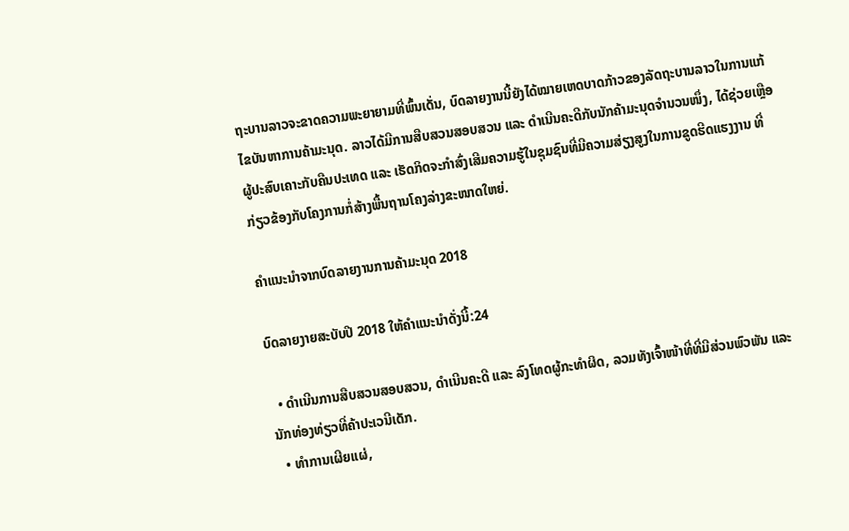ຖະບານລາວຈະຂາດຄວາມພະຍາຍາມທີ່ພົ້ນເດັ່ນ, ບົດລາຍງານນີ້ຍັງໄດ້ໝາຍເຫດບາດກ້າວຂອງລັດຖະບານລາວໃນການແກ້ໄຂບັນຫາການຄ້າມະນຸດ. ລາວໄດ້ມີການສືບສວນສອບສວນ ແລະ ດຳເນີນຄະດີກັບນັກຄ້າມະນຸດຈຳນວນໜຶ່ງ, ໄດ້ຊ່ວຍເຫຼືອຜູ້ປະສົບເຄາະກັບຄືນປະເທດ ແລະ ເຮັດກິດຈະກຳສົ່ງເສີມຄວາມຮູ້ໃນຊຸມຊົນທີ່ມີຄວາມສ່ຽງສູງໃນການຂູດຮີດແຮງງານ ທີ່ກ່ຽວຂ້ອງກັບໂຄງການກໍ່ສ້າງພື້ນຖານໂຄງລ່າງຂະໜາດໃຫຍ່.

ຄຳແນະນຳຈາກບົດລາຍງານການຄ້າມະນຸດ 2018

ບົດລາຍງາຍສະບັບປີ 2018 ໃຫ້ຄຳແນະນຳດັ່ງນີ້:24

  • ດຳເນີນການສືບສວນສອບສວນ, ດຳເນີນຄະດີ ແລະ ລົງໂທດຜູ້ກະທຳຜິດ, ລວມທັງເຈົ້າໜ້າທີ່ທີ່ມີສ່ວນພົວພັນ ແລະ ນັກທ່ອງທ່ຽວທີ່ຄ້າປະເວນີເດັກ.
  • ທຳການເຜີຍແຜ່,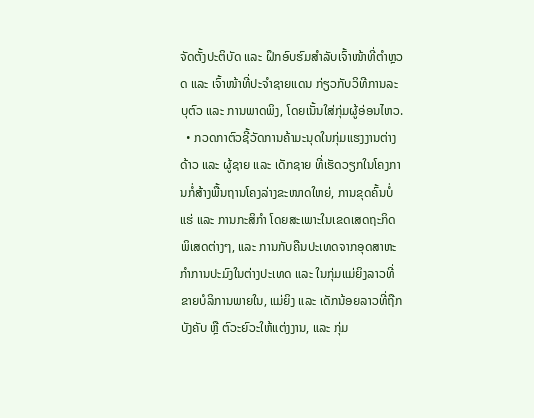ຈັດຕັ້ງປະຕິບັດ ແລະ ຝຶກອົບຮົມສຳລັບເຈົ້າໜ້າທີ່ຕຳຫຼວດ ແລະ ເຈົ້າໜ້າທີ່ປະຈຳຊາຍແດນ ກ່ຽວກັບວິທີການລະບຸຕົວ ແລະ ການພາດພິງ, ໂດຍເນັ້ນໃສ່ກຸ່ມຜູ້ອ່ອນໄຫວ.
  • ກວດກາຕົວຊີ້ວັດການຄ້າມະນຸດໃນກຸ່ມແຮງງານຕ່າງດ້າວ ແລະ ຜູ້ຊາຍ ແລະ ເດັກຊາຍ ທີ່ເຮັດວຽກໃນໂຄງການກໍ່ສ້າງພື້ນຖານໂຄງລ່າງຂະໜາດໃຫຍ່, ການຂຸດຄົ້ນບໍ່ແຮ່ ແລະ ການກະສິກຳ ໂດຍສະເພາະໃນເຂດເສດຖະກິດພິເສດຕ່າງໆ, ແລະ ການກັບຄືນປະເທດຈາກອຸດສາຫະກຳການປະມົງໃນຕ່າງປະເທດ ແລະ ໃນກຸ່ມແມ່ຍິງລາວທີ່ຂາຍບໍລິການພາຍໃນ, ແມ່ຍິງ ແລະ ເດັກນ້ອຍລາວທີ່ຖືກບັງຄັບ ຫຼື ຕົວະຍົວະໃຫ້ແຕ່ງງານ, ແລະ ກຸ່ມ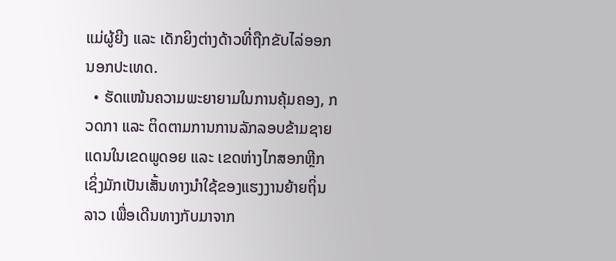ແມ່ຜູ້ຍີງ ແລະ ເດັກຍິງຕ່າງດ້າວທີ່ຖືກຂັບໄລ່ອອກນອກປະເທດ.
  • ຮັດແໜ້ນຄວາມພະຍາຍາມໃນການຄຸ້ມຄອງ, ກວດກາ ແລະ ຕິດຕາມການການລັກລອບຂ້າມຊາຍແດນໃນເຂດພູດອຍ ແລະ ເຂດຫ່າງໄກສອກຫຼີກ ເຊິ່ງມັກເປັນເສັ້ນທາງນຳໃຊ້ຂອງແຮງງານຍ້າຍຖິ່ນລາວ ເພື່ອເດີນທາງກັບມາຈາກ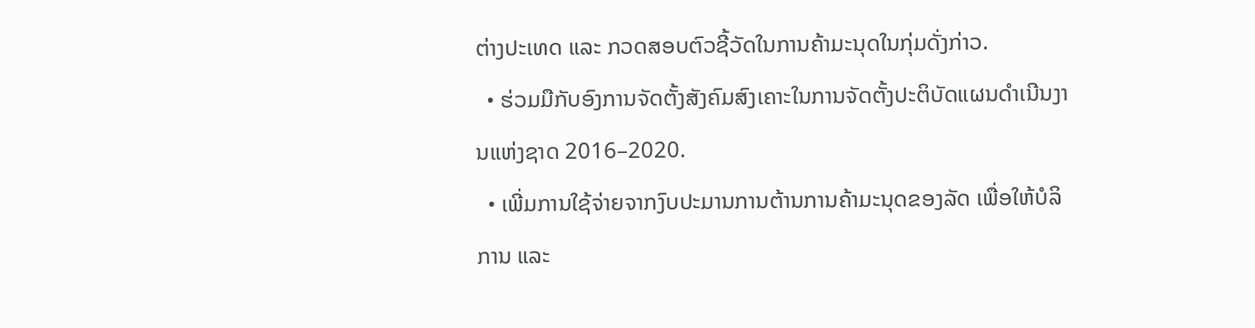ຕ່າງປະເທດ ແລະ ກວດສອບຕົວຊີ້ວັດໃນການຄ້າມະນຸດໃນກຸ່ມດັ່ງກ່າວ.
  • ຮ່ວມມືກັບອົງການຈັດຕັ້ງສັງຄົມສົງເຄາະໃນການຈັດຕັ້ງປະຕິບັດແຜນດຳເນີນງານແຫ່ງຊາດ 2016–2020.
  • ເພີ່ມການໃຊ້ຈ່າຍຈາກງົບປະມານການຕ້ານການຄ້າມະນຸດຂອງລັດ ເພື່ອໃຫ້ບໍລິການ ແລະ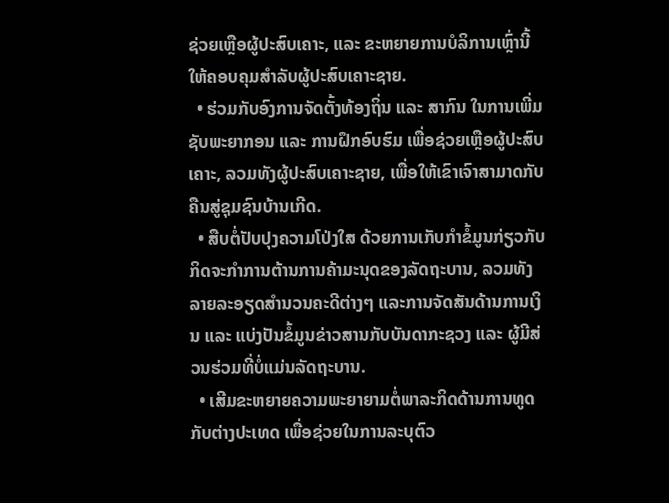ຊ່ວຍເຫຼືອຜູ້ປະສົບເຄາະ, ແລະ ຂະຫຍາຍການບໍລິການເຫຼົ່ານີ້ໃຫ້ຄອບຄຸມສຳລັບຜູ້ປະສົບເຄາະຊາຍ.
  • ຮ່ວມກັບອົງການຈັດຕັ້ງທ້ອງຖິ່ນ ແລະ ສາກົນ ໃນການເພີ່ມຊັບພະຍາກອນ ແລະ ການຝຶກອົບຮົມ ເພື່ອຊ່ວຍເຫຼືອຜູ້ປະສົບເຄາະ, ລວມທັງຜູ້ປະສົບເຄາະຊາຍ, ເພື່ອໃຫ້ເຂົາເຈົາສາມາດກັບຄືນສູ່ຊຸມຊົນບ້ານເກີດ.
  • ສືບຕໍ່ປັບປຸງຄວາມໂປ່ງໃສ ດ້ວຍການເກັບກຳຂໍ້ມູນກ່ຽວກັບກິດຈະກຳການຕ້ານການຄ້າມະນຸດຂອງລັດຖະບານ, ລວມທັງລາຍລະອຽດສຳນວນຄະດີຕ່າງໆ ແລະການຈັດສັນດ້ານການເງິນ ແລະ ແບ່ງປັນຂໍ້ມູນຂ່າວສານກັບບັນດາກະຊວງ ແລະ ຜູ້ມີສ່ວນຮ່ວມທີ່ບໍ່ແມ່ນລັດຖະບານ.
  • ເສີມຂະຫຍາຍຄວາມພະຍາຍາມຕໍ່ພາລະກິດດ້ານການທູດກັບຕ່າງປະເທດ ເພື່ອຊ່ວຍໃນການລະບຸຕົວ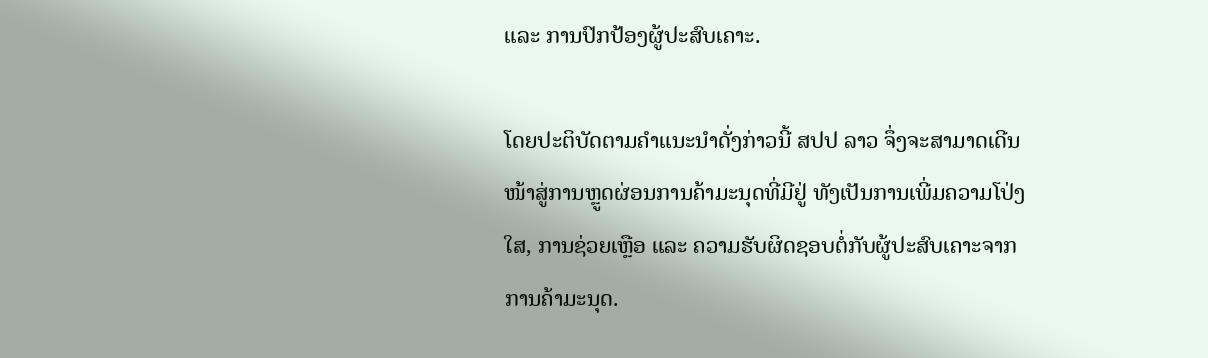ແລະ ການປົກປ້ອງຜູ້ປະສົບເຄາະ.

ໂດຍປະຕິບັດຕາມຄຳແນະນຳດັ່ງກ່າວນີ້ ສປປ ລາວ ຈຶ່ງຈະສາມາດເດີນໜ້າສູ່ການຫຼູດຜ່ອນການຄ້າມະນຸດທີ່ມີຢູ່ ທັງເປັນການເພີ່ມຄວາມໂປ່ງໃສ, ການຊ່ວຍເຫຼືອ ແລະ ຄວາມຮັບຜິດຊອບຕໍ່ກັບຜູ້ປະສົບເຄາະຈາກການຄ້າມະນຸດ.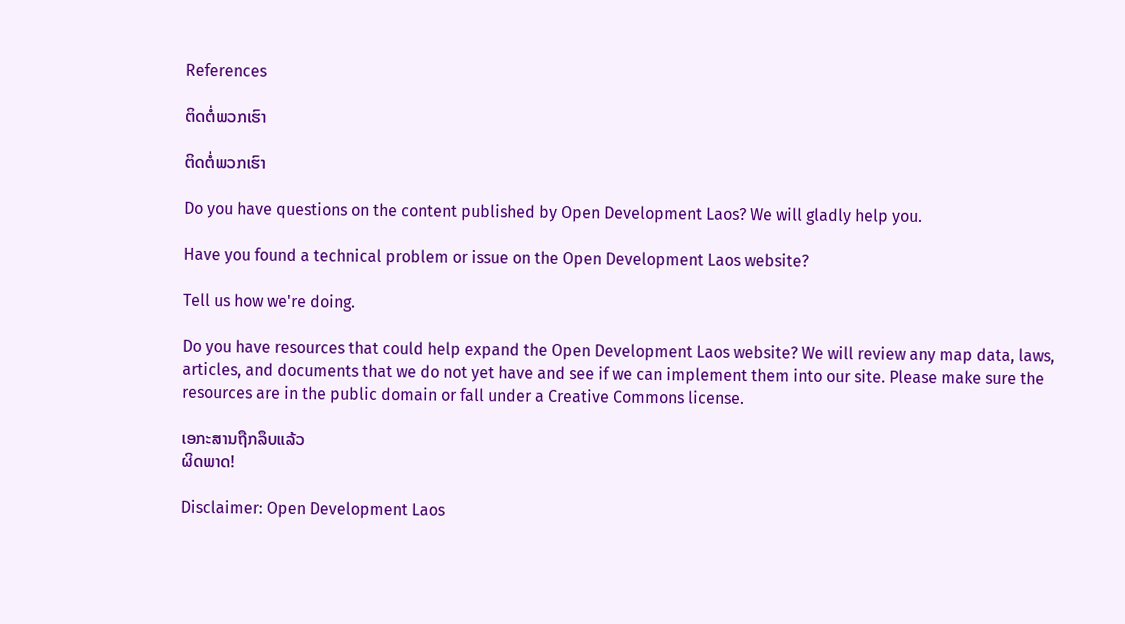References

ຕິດຕໍ່ພວກເຮົາ

ຕິດຕໍ່ພວກເຮົາ

Do you have questions on the content published by Open Development Laos? We will gladly help you.

Have you found a technical problem or issue on the Open Development Laos website?

Tell us how we're doing.

Do you have resources that could help expand the Open Development Laos website? We will review any map data, laws, articles, and documents that we do not yet have and see if we can implement them into our site. Please make sure the resources are in the public domain or fall under a Creative Commons license.

ເອກະສານຖືກລຶບແລ້ວ
ຜິດພາດ!

Disclaimer: Open Development Laos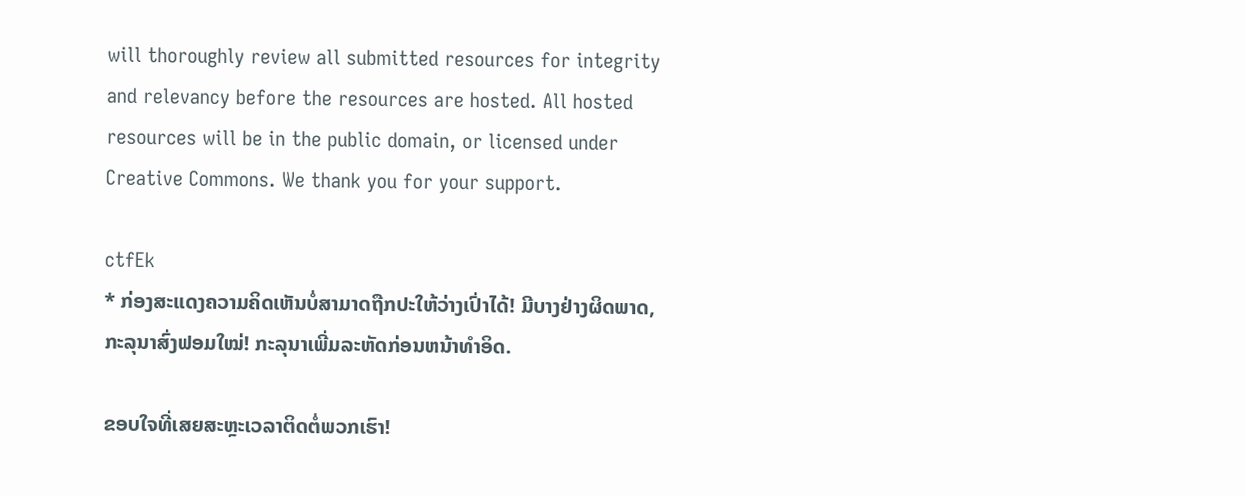will thoroughly review all submitted resources for integrity and relevancy before the resources are hosted. All hosted resources will be in the public domain, or licensed under Creative Commons. We thank you for your support.

ctfEk
* ກ່ອງສະແດງຄວາມຄິດເຫັນບໍ່ສາມາດຖືກປະໃຫ້ວ່າງເປົ່າໄດ້! ມີບາງຢ່າງຜິດພາດ, ກະລຸນາສົ່ງຟອມໃໝ່! ກະລຸນາເພີ່ມລະຫັດກ່ອນຫນ້າທໍາອິດ.

ຂອບໃຈທີ່ເສຍສະຫຼະເວລາຕິດຕໍ່ພວກເຮົາ!